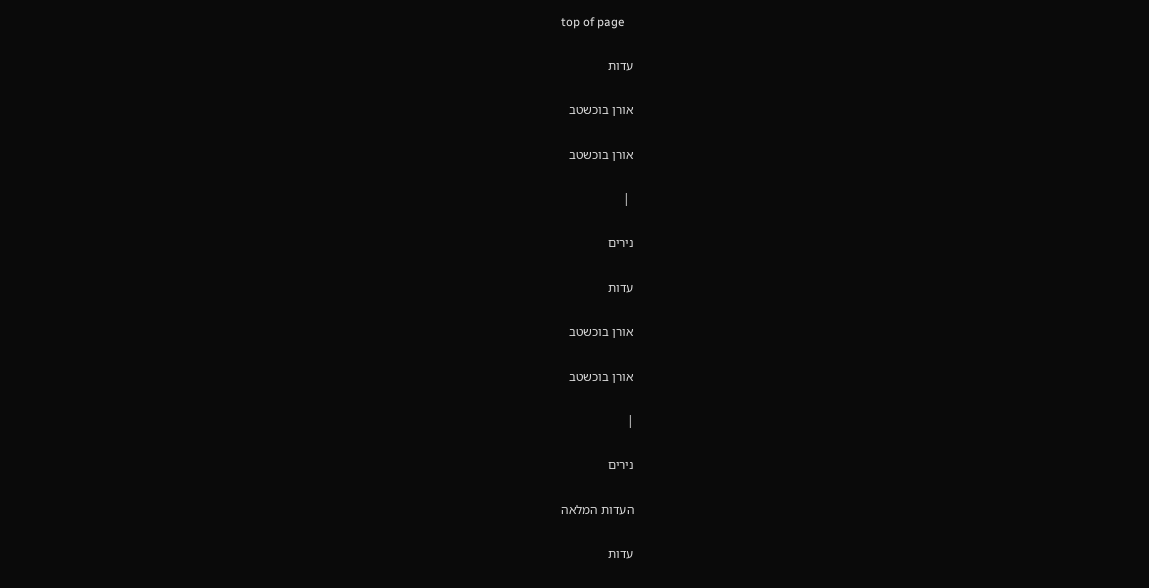top of page

עדות

אורן בוכשטב

אורן בוכשטב

 |

נירים

עדות

אורן בוכשטב

אורן בוכשטב

|

נירים

העדות המלאה

עדות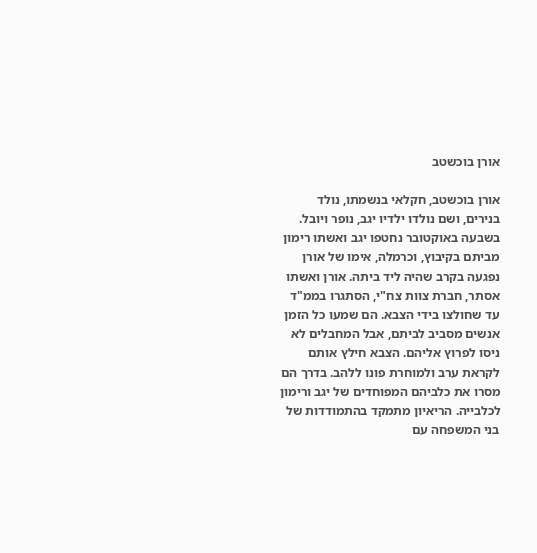אורן בוכשטב

אורן בוכשטב, חקלאי בנשמתו, נולד בנירים, ושם נולדו ילדיו יגב, נופר ויובל. בשבעה באוקטובר נחטפו יגב ואשתו רימון מביתם בקיבוץ, וכרמלה, אימו של אורן נפגעה בקרב שהיה ליד ביתה. אורן ואשתו אסתר, חברת צוות צח"י, הסתגרו בממ"ד עד שחולצו בידי הצבא. הם שמעו כל הזמן אנשים מסביב לביתם, אבל המחבלים לא ניסו לפרוץ אליהם. הצבא חילץ אותם לקראת ערב ולמוחרת פונו ללהב. בדרך הם מסרו את כלביהם המפוחדים של יגב ורימון לכלבייה. הריאיון מתמקד בהתמודדות של בני המשפחה עם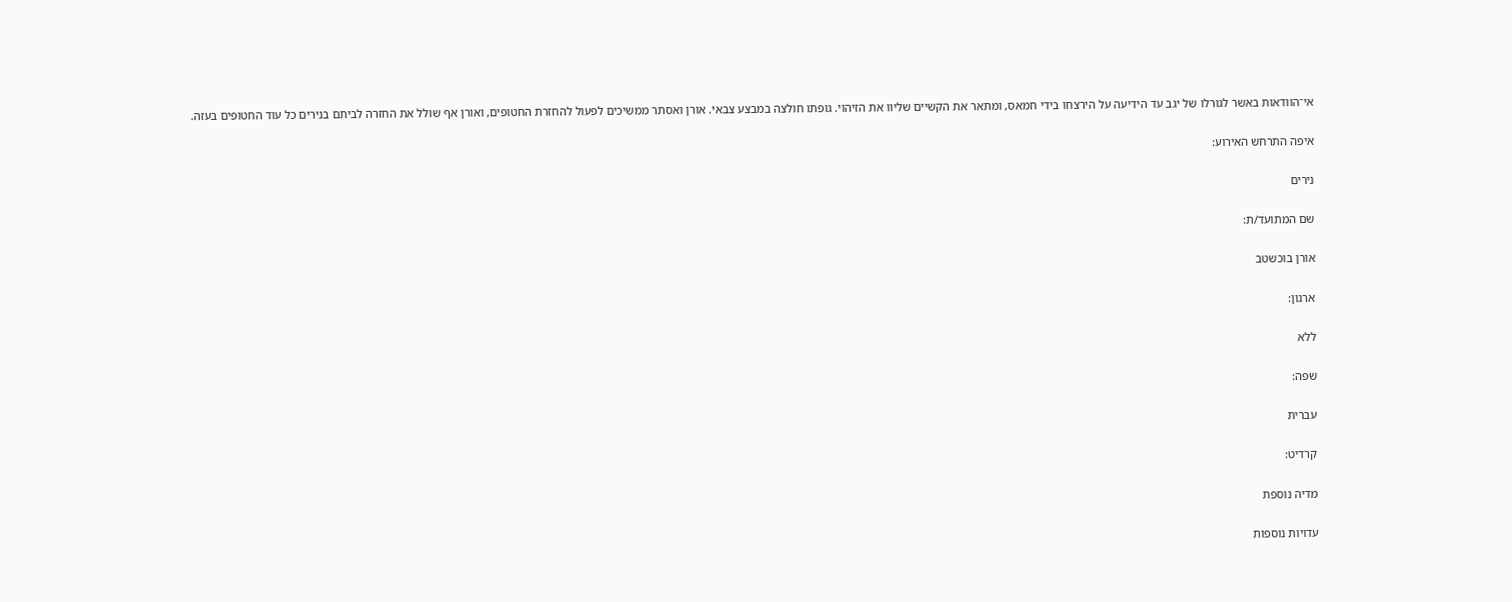אי־הוודאות באשר לגורלו של יגב עד הידיעה על הירצחו בידי חמאס, ומתאר את הקשיים שליוו את הזיהוי. גופתו חולצה במבצע צבאי. אורן ואסתר ממשיכים לפעול להחזרת החטופים, ואורן אף שולל את החזרה לביתם בנירים כל עוד החטופים בעזה.

איפה התרחש האירוע:

נירים

שם המתועד/ת:

אורן בוכשטב

ארגון:

ללא

שפה:

עברית

קרדיט:

מדיה נוספת

עדויות נוספות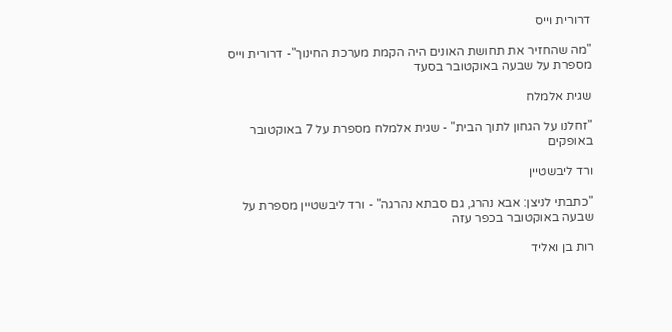דרורית וייס

"מה שהחזיר את תחושת האונים היה הקמת מערכת החינוך"- דרורית וייס מספרת על שבעה באוקטובר בסעד

שגית אלמלח

"זחלנו על הגחון לתוך הבית" - שגית אלמלח מספרת על 7 באוקטובר באופקים

ורד ליבשטיין

"כתבתי לניצן: אבא נהרג, גם סבתא נהרגה" - ורד ליבשטיין מספרת על שבעה באוקטובר בכפר עזה

רות בן ואליד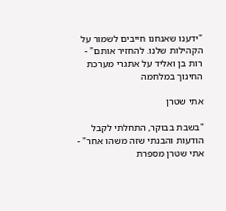"ידענו שאנחנו חייבים לשמור על הקהילות שלנו. להחזיר אותם" - רות בן ואליד על אתגרי מערכת החינוך במלחמה

אתי שטרן

"בשבת בבוקר, התחלתי לקבל הודעות והבנתי שזה משהו אחר" - אתי שטרן מספרת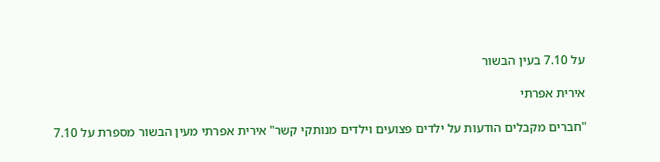על 7.10 בעין הבשור

אירית אפרתי

"חברים מקבלים הודעות על ילדים פצועים וילדים מנותקי קשר" אירית אפרתי מעין הבשור מספרת על 7.10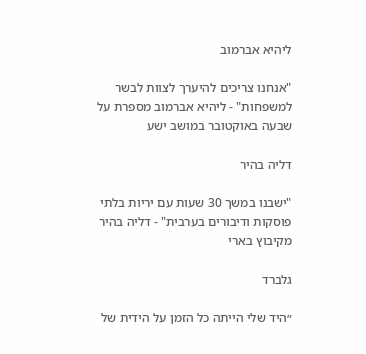ליהיא אברמוב

"אנחנו צריכים להיערך לצוות לבשר למשפחות" - ליהיא אברמוב מספרת על שבעה באוקטובר במושב ישע

דליה בהיר

"ישבנו במשך 30 שעות עם יריות בלתי פוסקות ודיבורים בערבית" - דליה בהיר מקיבוץ בארי

גלברד

״היד שלי הייתה כל הזמן על הידית של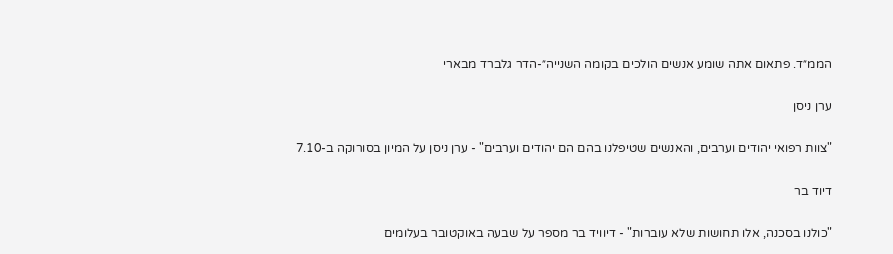הממ״ד. פתאום אתה שומע אנשים הולכים בקומה השנייה״-הדר גלברד מבארי

ערן ניסן

"צוות רפואי יהודים וערבים, והאנשים שטיפלנו בהם הם יהודים וערבים" - ערן ניסן על המיון בסורוקה ב-7.10

דיוד בר

"כולנו בסכנה, אלו תחושות שלא עוברות" - דיוויד בר מספר על שבעה באוקטובר בעלומים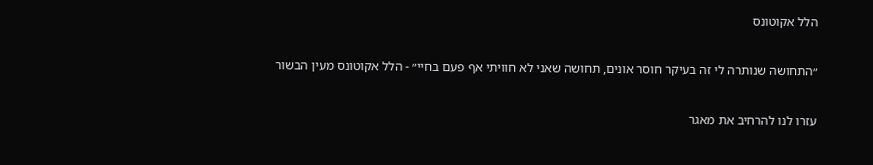הלל אקוטונס

״התחושה שנותרה לי זה בעיקר חוסר אונים, תחושה שאני לא חוויתי אף פעם בחיי״ - הלל אקוטונס מעין הבשור

עזרו לנו להרחיב את מאגר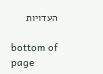העדויות

bottom of page